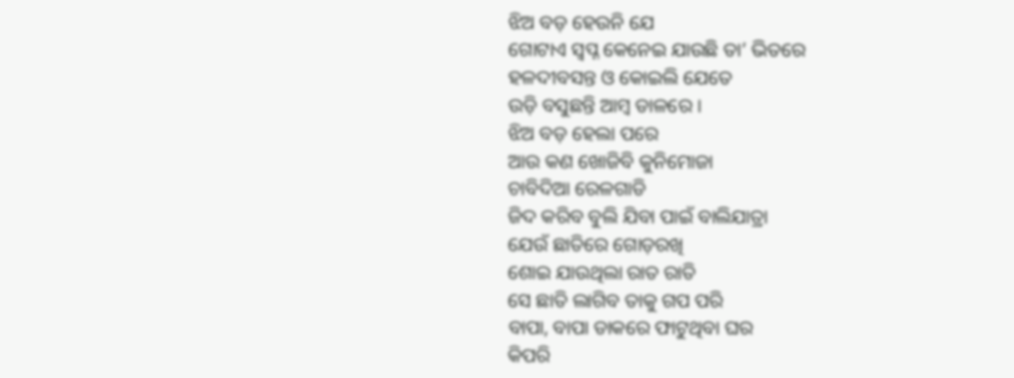ଝିଅ ବଡ଼ ହେଉନି ଯେ
ଗୋଟାଏ ସ୍ୱପ୍ନ କେନେଇ ଯାଉଛି ତା’ ଭିତରେ
ହଳଦୀବସନ୍ତ ଓ କୋଇଲି ଯେତେ
ଉଡ଼ି ବସୁଛନ୍ତି ଆମ୍ବ ଡାଳରେ ।
ଝିଅ ବଡ଼ ହେଲା ପରେ
ଆଉ କଣ ଖୋଜିବି କୁନିମୋଜା
ଚାବିଦିଆ ରେଳଗାଡି
ଜିଦ କରିବ ବୁଲି ଯିବା ପାଇଁ ବାଲିଯାତ୍ରା
ଯେଉଁ ଛାତିରେ ଗୋଡ଼ରଖି
ଶୋଇ ଯାଉଥିଲା ରାତ ରାତି
ସେ ଛାତି ଲାଗିବ ତାକୁ ଗପ ପରି
ବାପା, ବାପା ଡାକରେ ଫାଟୁଥିବା ଘର
କିପରି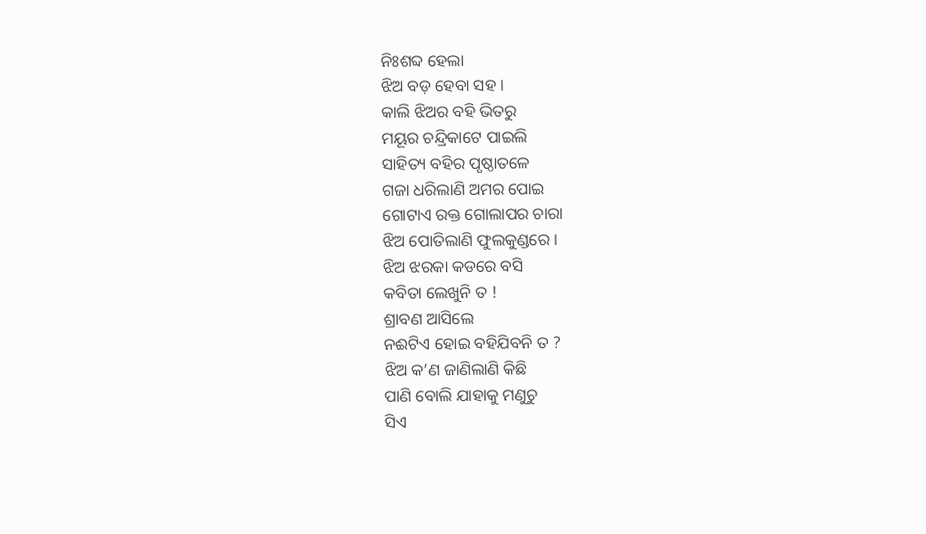ନିଃଶବ୍ଦ ହେଲା
ଝିଅ ବଡ଼ ହେବା ସହ ।
କାଲି ଝିଅର ବହି ଭିତରୁ
ମୟୂର ଚନ୍ଦ୍ରିକାଟେ ପାଇଲି
ସାହିତ୍ୟ ବହିର ପୃଷ୍ଠାତଳେ
ଗଜା ଧରିଲାଣି ଅମର ପୋଇ
ଗୋଟାଏ ରକ୍ତ ଗୋଲାପର ଚାରା
ଝିଅ ପୋତିଲାଣି ଫୁଲକୁଣ୍ଡରେ ।
ଝିଅ ଝରକା କଡରେ ବସି
କବିତା ଲେଖୁନି ତ !
ଶ୍ରାବଣ ଆସିଲେ
ନଈଟିଏ ହୋଇ ବହିଯିବନି ତ ?
ଝିଅ କ’ଣ ଜାଣିଲାଣି କିଛି
ପାଣି ବୋଲି ଯାହାକୁ ମଣୁଚୁ
ସିଏ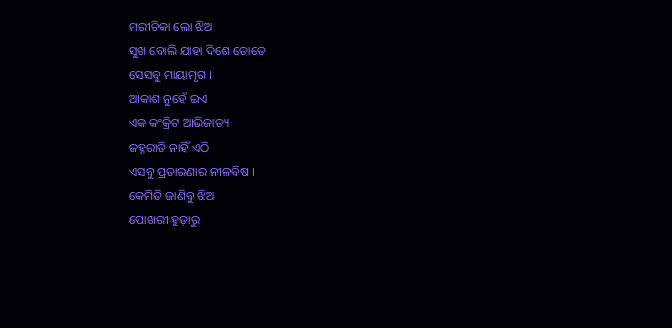ମରୀଚିକା ଲୋ ଝିଅ
ସୁଖ ବୋଲି ଯାହା ଦିଶେ ତୋତେ
ସେସବୁ ମାୟାମୃଗ ।
ଆକାଶ ନୁହେଁ ଇଏ
ଏକ କଂକ୍ରିଟ ଆଭିଜାତ୍ୟ
ଜହ୍ନରାତି ନାହିଁ ଏଠି
ଏସବୁ ପ୍ରତାରଣାର ନୀଳବିଷ ।
କେମିତି ଜାଣିବୁ ଝିଅ
ପୋଖରୀ ହୁଡ଼ାରୁ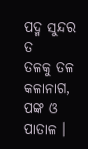ପଦ୍ମ ସୁନ୍ଦର ତ
ତଳକୁ ତଳ କଳାନାଗ, ପଙ୍କ ଓ ପାତାଳ ।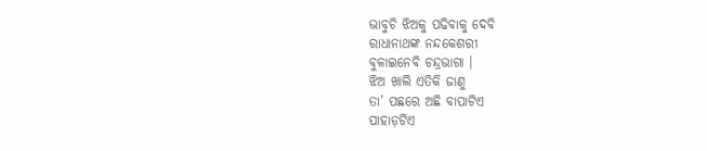ଭାବୁଚି ଝିଅକୁ ପଢିବାକୁ ଦେବି
ରାଧାନାଥଙ୍କ ନନ୍ଦକେଶରୀ
ବୁଳାଇନେବି ଚନ୍ଦ୍ରଭାଗା ।
ଝିଅ ଖାଲି ଏତିକି ଜାଣୁ
ତା’ ପଛରେ ଅଛି ବାପାଟିଏ
ପାହାଡ଼ଟିଏ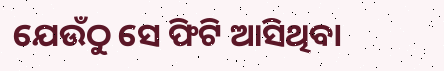ଯେଉଁଠୁ ସେ ଫିଟି ଆସିଥିବା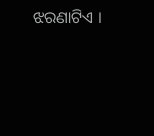ଝରଣାଟିଏ ।